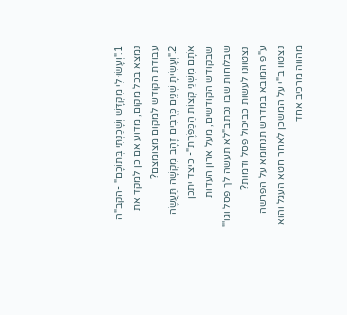1."וְעָשׂוּ לִי מִקְדָּשׁ וְשָׁכַנְתִּי בְּתוֹכָם" -הקב"ה נמצא בכל מקום, מדוע אם כן למקד את עבודת הקודש למקום מצומצם?
2."וְעָשִׂיתָ שְׁנַיִם כְּרֻבִים זָהָב מִקְשָׁה תַּעֲשֶׂה אֹתָם מִשְּׁנֵי קְצוֹת הַכַּפֹּרֶת"- כיצד יתכן שבקודש הקודשים, מעל ארון העדות שבלוחות שבו נכתב"לא תעשה לך פסל וגו'" נצטוונו לעשות כביכול פסל ודמות?
ע"פ המובא במדרש תנחומא על הפרשה נצטוו ב"י על המשכן לאחר חטא העגל והוא מהווה מרכיב אחד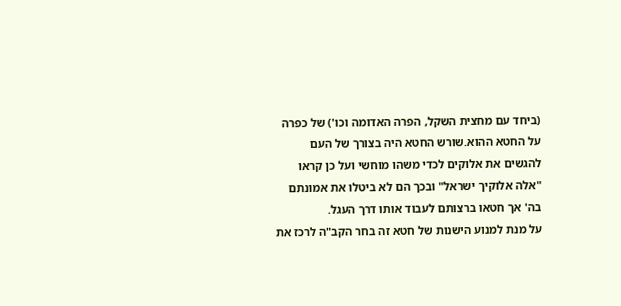(ביחד עם מחצית השקל, הפרה האדומה וכו') של כפרה על החטא ההוא.שורש החטא היה בצורך של העם להגשים את אלוקים לכדי משהו מוחשי ועל כן קראו "אלה אלוקיך ישראל" ובכך הם לא ביטלו את אמונתם בה' אך חטאו ברצותם לעבוד אותו דרך העגל.
על מנת למנוע הישנות של חטא זה בחר הקב"ה לרכז את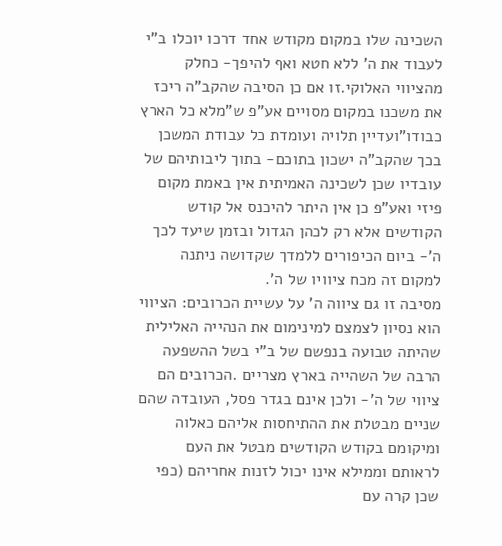השכינה שלו במקום מקודש אחד דרכו יוכלו ב"י לעבוד את ה' ללא חטא ואף להיפך- כחלק מהציווי האלוקי.זו אם כן הסיבה שהקב"ה ריכז את משכנו במקום מסויים אע"פ ש"מלא כל הארץ כבודו"ועדיין תלויה ועומדת כל עבודת המשכן בכך שהקב"ה ישכון בתוכם- בתוך ליבותיהם של עובדיו שכן לשכינה האמיתית אין באמת מקום פיזי ואע"פ כן אין היתר להיכנס אל קודש הקודשים אלא רק לכהן הגדול ובזמן שיעד לכך ה'- ביום הכיפורים ללמדך שקדושה ניתנה למקום זה מכח ציוויו של ה'.
מסיבה זו גם ציווה ה' על עשיית הכרובים: הציווי הוא נסיון לצמצם למינימום את הנהייה האלילית שהיתה טבועה בנפשם של ב"י בשל ההשפעה הרבה של השהייה בארץ מצריים .הכרובים הם ציווי של ה'- ולכן אינם בגדר פסל, העובדה שהם שניים מבטלת את ההתיחסות אליהם כאלוה ומיקומם בקודש הקודשים מבטל את העם לראותם וממילא אינו יכול לזנות אחריהם (כפי שכן קרה עם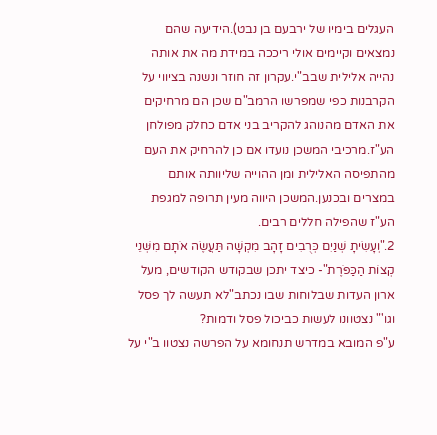העגלים בימיו של ירבעם בן נבט).הידיעה שהם נמצאים וקיימים אולי ריככה במידת מה את אותה נהייה אלילית שבב"י.עקרון זה חוזר ונשנה בציווי על הקרבנות כפי שמפרשו הרמב"ם שכן הם מרחיקים את האדם מהנוהג להקריב בני אדם כחלק מפולחן הע"ז.מרכיבי המשכן נועדו אם כן להרחיק את העם מהתפיסה האלילית ומן ההוייה שליוותה אותם במצרים ובכנען.המשכן היווה מעין תרופה למגפת הע"ז שהפילה חללים רבים.
2."וְעָשִׂיתָ שְׁנַיִם כְּרֻבִים זָהָב מִקְשָׁה תַּעֲשֶׂה אֹתָם מִשְּׁנֵי קְצוֹת הַכַּפֹּרֶת"- כיצד יתכן שבקודש הקודשים, מעל ארון העדות שבלוחות שבו נכתב"לא תעשה לך פסל וגו'" נצטוונו לעשות כביכול פסל ודמות?
ע"פ המובא במדרש תנחומא על הפרשה נצטוו ב"י על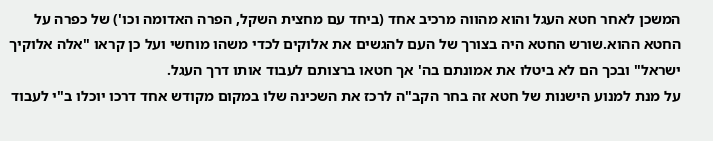המשכן לאחר חטא העגל והוא מהווה מרכיב אחד (ביחד עם מחצית השקל, הפרה האדומה וכו') של כפרה על החטא ההוא.שורש החטא היה בצורך של העם להגשים את אלוקים לכדי משהו מוחשי ועל כן קראו "אלה אלוקיך ישראל" ובכך הם לא ביטלו את אמונתם בה' אך חטאו ברצותם לעבוד אותו דרך העגל.
על מנת למנוע הישנות של חטא זה בחר הקב"ה לרכז את השכינה שלו במקום מקודש אחד דרכו יוכלו ב"י לעבוד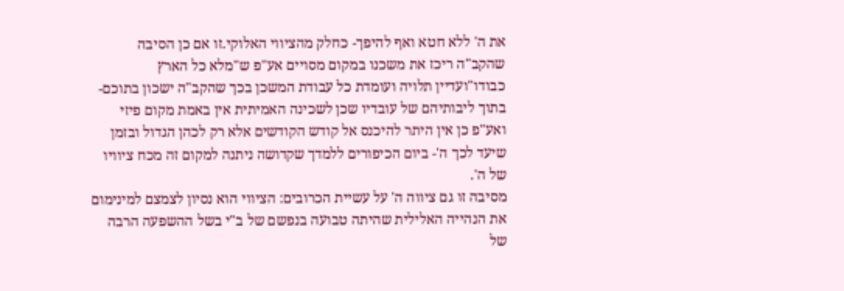את ה' ללא חטא ואף להיפך- כחלק מהציווי האלוקי.זו אם כן הסיבה שהקב"ה ריכז את משכנו במקום מסויים אע"פ ש"מלא כל הארץ כבודו"ועדיין תלויה ועומדת כל עבודת המשכן בכך שהקב"ה ישכון בתוכם- בתוך ליבותיהם של עובדיו שכן לשכינה האמיתית אין באמת מקום פיזי ואע"פ כן אין היתר להיכנס אל קודש הקודשים אלא רק לכהן הגדול ובזמן שיעד לכך ה'- ביום הכיפורים ללמדך שקדושה ניתנה למקום זה מכח ציוויו של ה'.
מסיבה זו גם ציווה ה' על עשיית הכרובים: הציווי הוא נסיון לצמצם למינימום את הנהייה האלילית שהיתה טבועה בנפשם של ב"י בשל ההשפעה הרבה של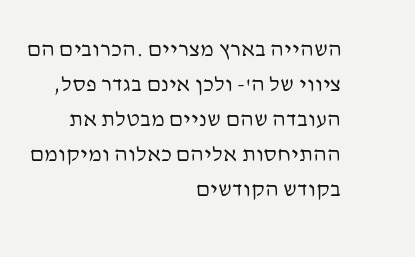השהייה בארץ מצריים .הכרובים הם ציווי של ה'- ולכן אינם בגדר פסל, העובדה שהם שניים מבטלת את ההתיחסות אליהם כאלוה ומיקומם בקודש הקודשים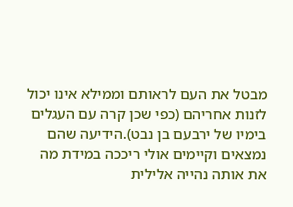מבטל את העם לראותם וממילא אינו יכול לזנות אחריהם (כפי שכן קרה עם העגלים בימיו של ירבעם בן נבט).הידיעה שהם נמצאים וקיימים אולי ריככה במידת מה את אותה נהייה אלילית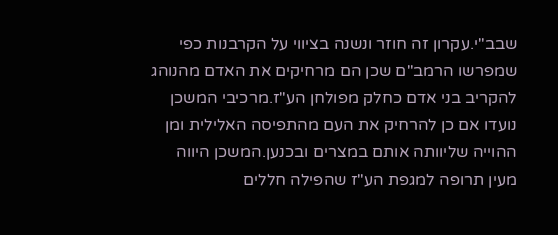שבב"י.עקרון זה חוזר ונשנה בציווי על הקרבנות כפי שמפרשו הרמב"ם שכן הם מרחיקים את האדם מהנוהג להקריב בני אדם כחלק מפולחן הע"ז.מרכיבי המשכן נועדו אם כן להרחיק את העם מהתפיסה האלילית ומן ההוייה שליוותה אותם במצרים ובכנען.המשכן היווה מעין תרופה למגפת הע"ז שהפילה חללים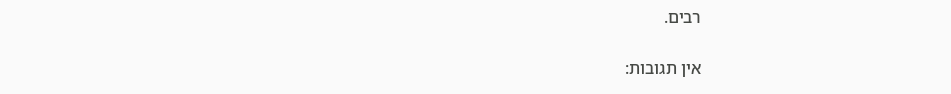רבים.

אין תגובות: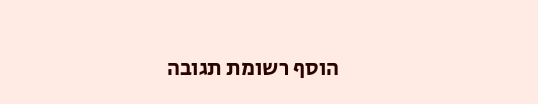הוסף רשומת תגובה